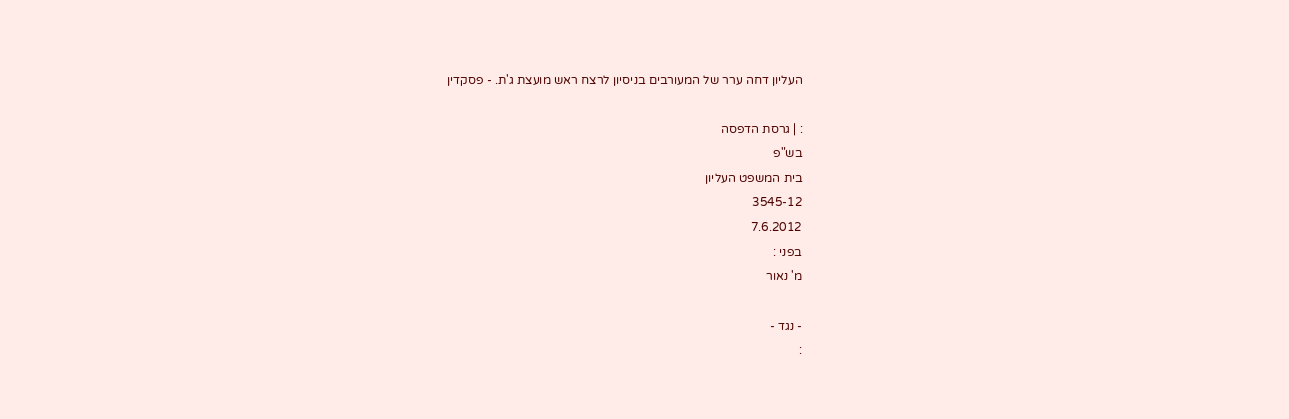העליון דחה ערר של המעורבים בניסיון לרצח ראש מועצת ג'ת. - פסקדין

: | גרסת הדפסה
בש"פ
בית המשפט העליון
3545-12
7.6.2012
בפני :
מ' נאור

- נגד -
: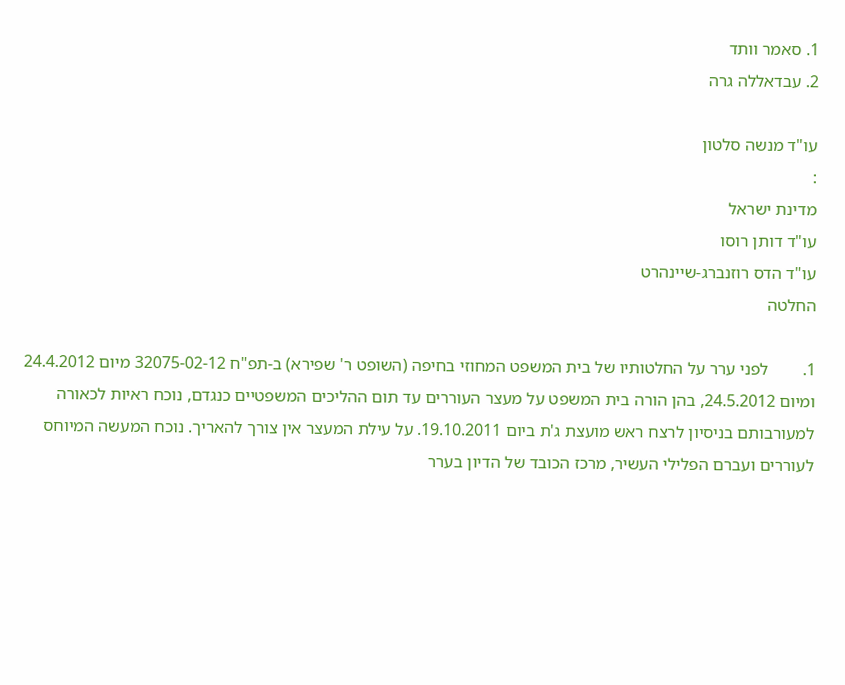1. סאמר וותד
2. עבדאללה גרה

עו"ד מנשה סלטון
:
מדינת ישראל
עו"ד דותן רוסו
עו"ד הדס רוזנברג-שיינהרט
החלטה

1.        לפני ערר על החלטותיו של בית המשפט המחוזי בחיפה (השופט ר' שפירא) ב-תפ"ח 32075-02-12 מיום 24.4.2012 ומיום 24.5.2012, בהן הורה בית המשפט על מעצר העוררים עד תום ההליכים המשפטיים כנגדם, נוכח ראיות לכאורה למעורבותם בניסיון לרצח ראש מועצת ג'ת ביום 19.10.2011. על עילת המעצר אין צורך להאריך. נוכח המעשה המיוחס לעוררים ועברם הפלילי העשיר, מרכז הכובד של הדיון בערר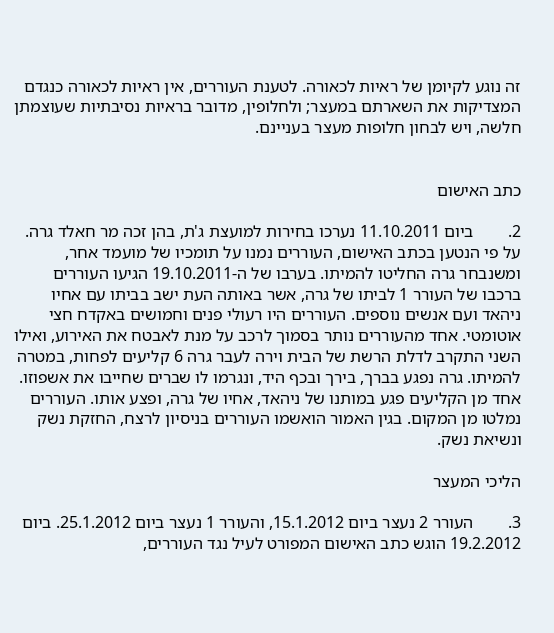זה נוגע לקיומן של ראיות לכאורה. לטענת העוררים, אין ראיות לכאורה כנגדם המצדיקות את השארתם במעצר; ולחלופין, מדובר בראיות נסיבתיות שעוצמתן חלשה, ויש לבחון חלופות מעצר בעניינם.


כתב האישום

2.        ביום 11.10.2011 נערכו בחירות למועצת ג'ת, בהן זכה מר חאלד גרה. על פי הנטען בכתב האישום, העוררים נמנו על תומכיו של מועמד אחר, ומשנבחר גרה החליטו להמיתו. בערבו של ה-19.10.2011 הגיעו העוררים ברכבו של העורר 1 לביתו של גרה, אשר באותה העת ישב בביתו עם אחיו ניהאד ועם אנשים נוספים. העוררים היו רעולי פנים וחמושים באקדח חצי אוטומטי. אחד מהעוררים נותר בסמוך לרכב על מנת לאבטח את האירוע, ואילו השני התקרב לדלת הרשת של הבית וירה לעבר גרה 6 קליעים לפחות, במטרה להמיתו. גרה נפגע בברך, בירך ובכף היד, ונגרמו לו שברים שחייבו את אשפוזו. אחד מן הקליעים פגע במותנו של ניהאד, אחיו של גרה, ופצע אותו. העוררים נמלטו מן המקום. בגין האמור הואשמו העוררים בניסיון לרצח, החזקת נשק ונשיאת נשק.

הליכי המעצר

3.        העורר 2 נעצר ביום 15.1.2012, והעורר 1 נעצר ביום 25.1.2012. ביום 19.2.2012 הוגש כתב האישום המפורט לעיל נגד העוררים,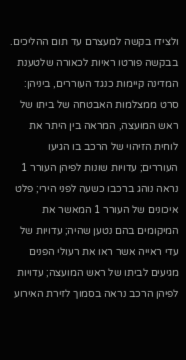ולצידו בקשה למעצרם עד תום ההליכים. בבקשה פורטו ראיות לכאורה שלטענת המדינה קיימות כנגד העוררים, ביניהן: סרט ממצלמות האבטחה של ביתו של ראש המועצה, המראה בין היתר את לוחית הזיהוי של הרכב בו הגיעו העוררים; עדויות שונות לפיהן העורר 1 נראה נוהג ברכבו כשעה לפני הירי; פלט איכונים של העורר 1 המאשר את המיקומים בהם נטען שהיה; עדויות של עדי ראייה אשר ראו את רעולי הפנים מגיעים לביתו של ראש המועצה; עדויות לפיהן הרכב נראה בסמוך לזירת האירוע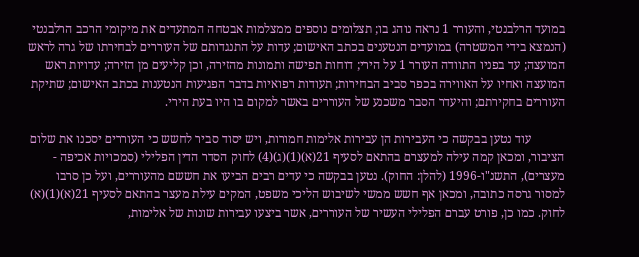במועד הרלבנטי, והעורר 1 נראה נוהג בו; תצלומים נוספים ממצלמות אבטחה המתעדים את מיקומי הרכב הרלבנטי (הנמצא בידי המשטרה) במועדים הנטענים בכתב האישום; עדות על התנגדותם של העוררים לבחירתו של גרה לראש המועצה; עד בפניו התוודה העורר 1 על הירי; דוחות תפישה ותמונות מהזירה, וכן קליעים מן הזירה; עדויות ראש המועצה ואחיו על האווירה בכפר סביב הבחירות; תעודות רפואיות בדבר הפגיעות הנטענות בכתב האישום; שתיקת העוררים בחקירתם; והיעדר הסבר משכנע של העוררים באשר למקום בו היו בעת הירי.

           עוד נטען בבקשה כי העבירות הן עבירות אלימות חמורות, ויש יסוד סביר לחשש כי העוררים יסכנו את שלום הציבור, ומכאן קמה עילה למעצרם בהתאם לסעיף 21(א)(1)(ג)(4) לחוק הסדר הדין הפלילי (סמכויות אכיפה - מעצרים), התשנ"ו-1996 (להלן: החוק). נטען בבקשה כי עדים רבים הביעו את חששם מהעוררים, ועל כן סרבו למסור גרסה כתובה, ומכאן אף חשש ממשי לשיבוש הליכי משפט, המקים עילת מעצר בהתאם לסעיף 21(א)(1)(א) לחוק. כמו כן, פורט עברם הפלילי העשיר של העוררים, אשר ביצעו עבירות שונות של אלימות,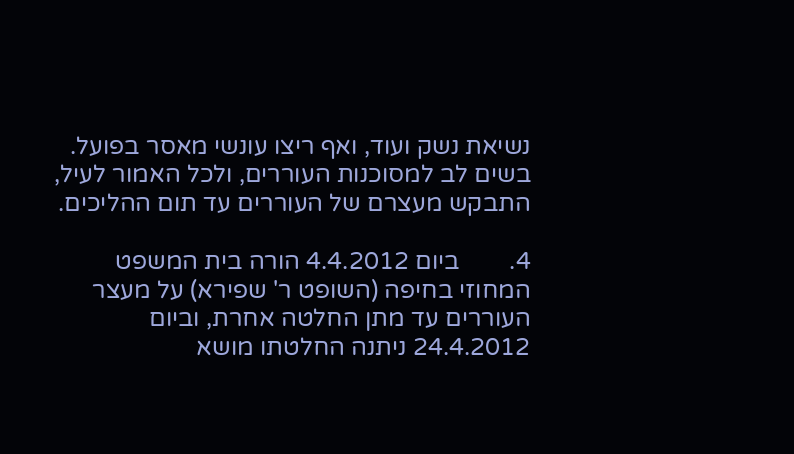נשיאת נשק ועוד, ואף ריצו עונשי מאסר בפועל. בשים לב למסוכנות העוררים, ולכל האמור לעיל, התבקש מעצרם של העוררים עד תום ההליכים.

4.        ביום 4.4.2012 הורה בית המשפט המחוזי בחיפה (השופט ר' שפירא) על מעצר העוררים עד מתן החלטה אחרת, וביום 24.4.2012 ניתנה החלטתו מושא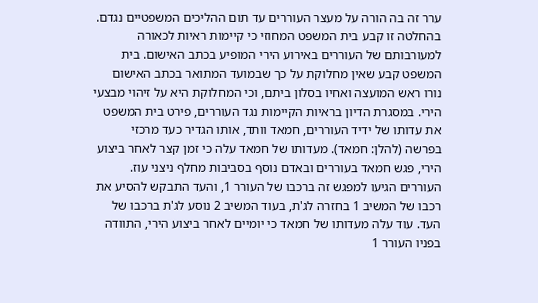ערר זה בה הורה על מעצר העוררים עד תום ההליכים המשפטיים נגדם. בהחלטה זו קבע בית המשפט המחוזי כי קיימות ראיות לכאורה למעורבותם של העוררים באירוע הירי המופיע בכתב האישום. בית המשפט קבע שאין מחלוקת על כך שבמועד המתואר בכתב האישום נורו ראש המועצה ואחיו בסלון ביתם, וכי המחלוקת היא על זיהוי מבצעי הירי. במסגרת הדיון בראיות הקיימות נגד העוררים, פירט בית המשפט את עדותו של ידיד העוררים, חמאד וותד, אותו הגדיר כעד מרכזי בפרשה (להלן: חמאד). מעדותו של חמאד עלה כי זמן קצר לאחר ביצוע הירי, פגש חמאד בעוררים ובאדם נוסף בסביבות מחלף ניצני עוז. העוררים הגיעו למפגש זה ברכבו של העורר 1, והעד התבקש להסיע את רכבו של המשיב 1 בחזרה לג'ת, בעוד המשיב 2 נוסע לג'ת ברכבו של העד. עוד עלה מעדותו של חמאד כי יומיים לאחר ביצוע הירי, התוודה בפניו העורר 1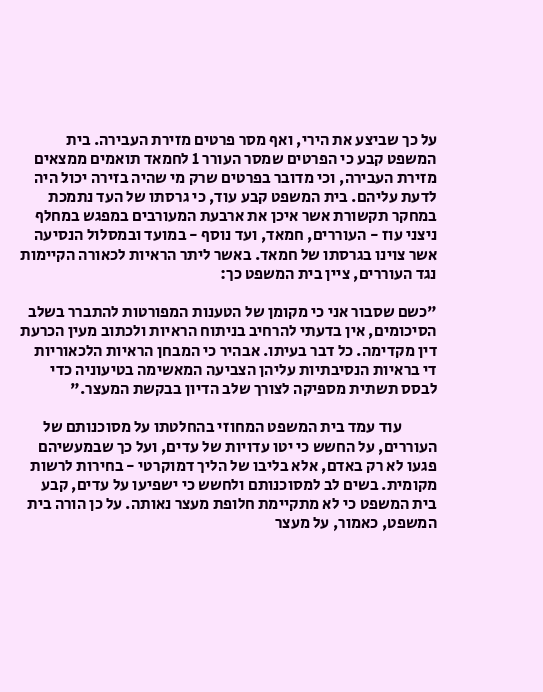על כך שביצע את הירי, ואף מסר פרטים מזירת העבירה. בית המשפט קבע כי הפרטים שמסר העורר 1 לחמאד תואמים ממצאים מזירת העבירה, וכי מדובר בפרטים שרק מי שהיה בזירה יכול היה לדעת עליהם. בית המשפט קבע עוד, כי גרסתו של העד נתמכת במחקר תקשורת אשר איכן את ארבעת המעורבים במפגש במחלף ניצני עוז - העוררים, חמאד, ועד נוסף - במועד ובמסלול הנסיעה אשר צוינו בגרסתו של חמאד. באשר ליתר הראיות לכאורה הקיימות נגד העוררים, ציין בית המשפט כך:

"כשם שסבור אני כי מקומן של הטענות המפורטות להתברר בשלב הסיכומים, אין בדעתי להרחיב בניתוח הראיות ולכתוב מעין הכרעת דין מקדימה. כל דבר בעיתו. אבהיר כי המבחן הראיות הלכאוריות די בראיות הנסיבתיות עליהן הצביעה המאשימה בטיעוניה כדי לבסס תשתית מספיקה לצורך שלב הדיון בבקשת המעצר."

           עוד עמד בית המשפט המחוזי בהחלטתו על מסוכנותם של העוררים, על החשש כי יטו עדויות של עדים, ועל כך שבמעשיהם פגעו לא רק באדם, אלא בליבו של הליך דמוקרטי - בחירות לרשות מקומית. בשים לב למסוכנותם ולחשש כי ישפיעו על עדים, קבע בית המשפט כי לא מתקיימת חלופת מעצר נאותה. על כן הורה בית המשפט, כאמור, על מעצר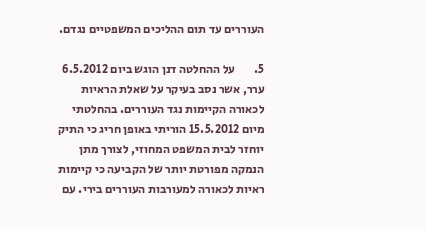העוררים עד תום ההליכים המשפטיים נגדם.

5.        על ההחלטה דנן הוגש ביום 6.5.2012 ערר, אשר נסב בעיקר על שאלת הראיות לכאורה הקיימות נגד העוררים. בהחלטתי מיום 15.5.2012 הוריתי באופן חריג כי התיק יוחזר לבית המשפט המחוזי, לצורך מתן הנמקה מפורטת יותר של הקביעה כי קיימות ראיות לכאורה למעורבות העוררים בירי. עם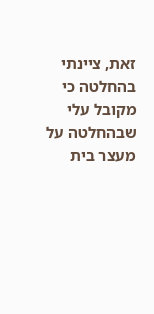זאת, ציינתי בהחלטה כי מקובל עלי שבהחלטה על מעצר בית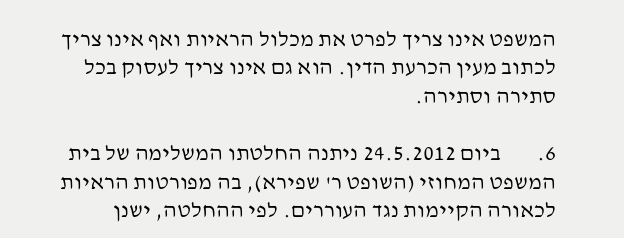המשפט אינו צריך לפרט את מכלול הראיות ואף אינו צריך לכתוב מעין הכרעת הדין. הוא גם אינו צריך לעסוק בכל סתירה וסתירה.

6.        ביום 24.5.2012 ניתנה החלטתו המשלימה של בית המשפט המחוזי (השופט ר' שפירא), בה מפורטות הראיות לכאורה הקיימות נגד העוררים. לפי ההחלטה, ישנן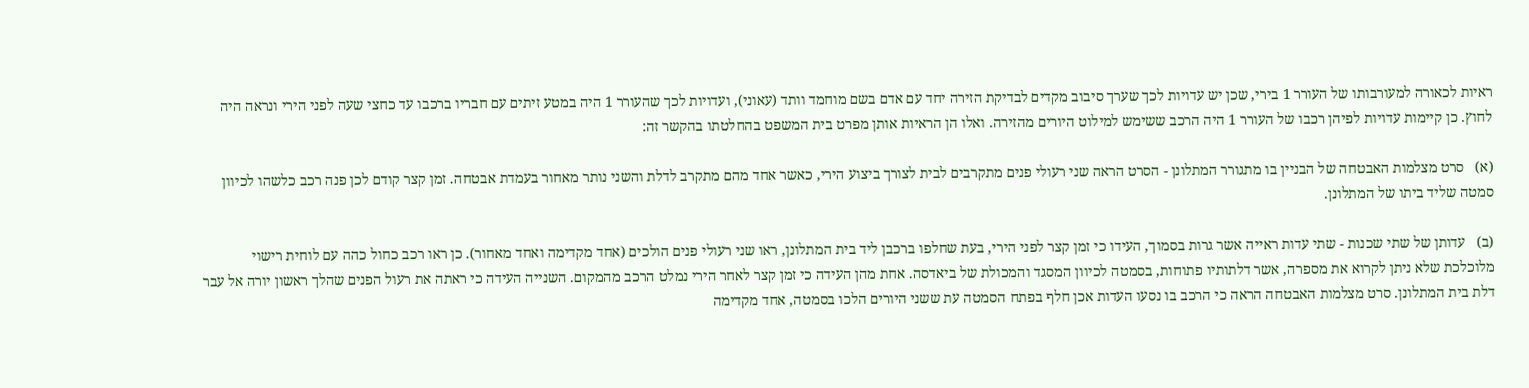ראיות לכאורה למעורבותו של העורר 1 בירי, שכן יש עדויות לכך שערך סיבוב מקדים לבדיקת הזירה יחד עם אדם בשם מוחמד וותד (עאוני), ועדויות לכך שהעורר 1 היה במטע זיתים עם חבריו ברכבו עד כחצי שעה לפני הירי ונראה היה לחוץ. כן קיימות עדויות לפיהן רכבו של העורר 1 היה הרכב ששימש למילוט היורים מהזירה. ואלו הן הראיות אותן מפרט בית המשפט בהחלטתו בהקשר זה:

(א)   סרט מצלמות האבטחה של הבניין בו מתגורר המתלונן - הסרט הראה שני רעולי פנים מתקרבים לבית לצורך ביצוע הירי, כאשר אחד מהם מתקרב לדלת והשני נותר מאחור בעמדת אבטחה. זמן קצר קודם לכן פנה רכב כלשהו לכיוון סמטה שליד ביתו של המתלונן.

(ב)   עדותן של שתי שכנות - שתי עדות ראייה אשר גרות בסמוך, העידו כי זמן קצר לפני הירי, בעת שחלפו ברכבן ליד בית המתלונן, ראו שני רעולי פנים הולכים (אחד מקדימה ואחד מאחור). כן ראו רכב כחול כהה עם לוחית רישוי מלוכלכת שלא ניתן לקרוא את מספרה, אשר דלתותיו פתוחות, בסמטה לכיוון המסגד והמכולת של ביאדסה. אחת מהן העידה כי זמן קצר לאחר הירי נמלט הרכב מהמקום. השנייה העידה כי ראתה את רעול הפנים שהלך ראשון יורה אל עבר דלת בית המתלונן. סרט מצלמות האבטחה הראה כי הרכב בו נסעו העדות אכן חלף בפתח הסמטה עת ששני היורים הלכו בסמטה, אחד מקדימה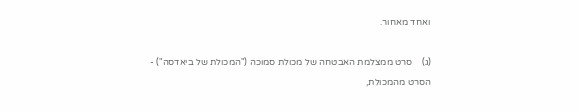ואחד מאחור.

(ג)    סרט ממצלמת האבטחה של מכולת סמוכה ("המכולת של ביאדסה") - הסרט מהמכולת,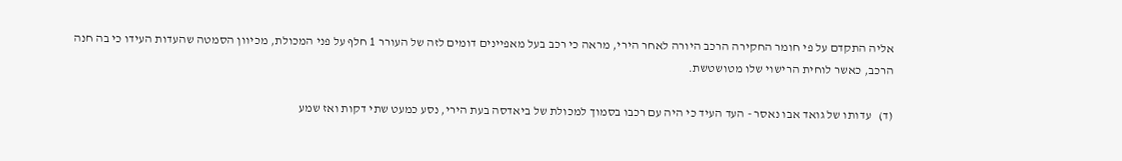אליה התקדם על פי חומר החקירה הרכב היורה לאחר הירי, מראה כי רכב בעל מאפיינים דומים לזה של העורר 1 חלף על פני המכולת, מכיוון הסמטה שהעדות העידו כי בה חנה הרכב, כאשר לוחית הרישוי שלו מטושטשת.

(ד)   עדותו של גואד אבו נאסר - העד העיד כי היה עם רכבו בסמוך למכולת של ביאדסה בעת הירי, נסע כמעט שתי דקות ואז שמע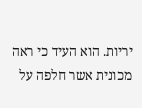יריות. הוא העיד כי ראה מכונית אשר חלפה על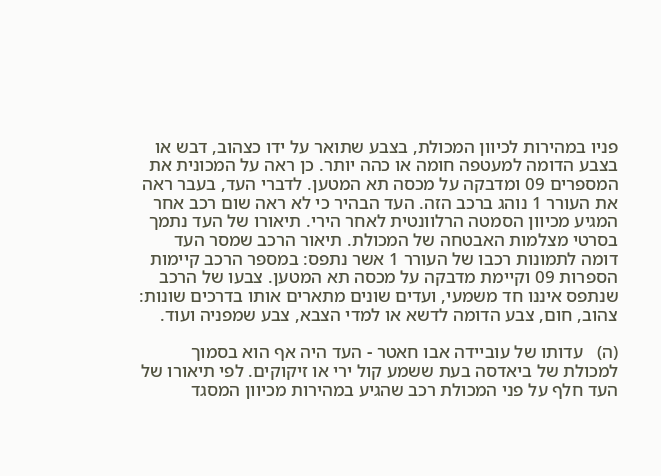פניו במהירות לכיוון המכולת, בצבע שתואר על ידו כצהוב, דבש או בצבע הדומה למעטפה חומה או כהה יותר. כן ראה על המכונית את המספרים 09 ומדבקה על מכסה תא המטען. לדברי העד, בעבר ראה את העורר 1 נוהג ברכב הזה. העד הבהיר כי לא ראה שום רכב אחר המגיע מכיוון הסמטה הרלוונטית לאחר הירי. תיאורו של העד נתמך בסרטי מצלמות האבטחה של המכולת. תיאור הרכב שמסר העד דומה לתמונות רכבו של העורר 1 אשר נתפס: במספר הרכב קיימות הספרות 09 וקיימת מדבקה על מכסה תא המטען. צבעו של הרכב שנתפס איננו חד משמעי, ועדים שונים מתארים אותו בדרכים שונות: צהוב, חום, צבע הדומה לדשא או למדי הצבא, צבע שמפניה ועוד.

(ה)   עדותו של עוביידה אבו חאטר - העד היה אף הוא בסמוך למכולת של ביאדסה בעת ששמע קול ירי או זיקוקים. לפי תיאורו של העד חלף על פני המכולת רכב שהגיע במהירות מכיוון המסגד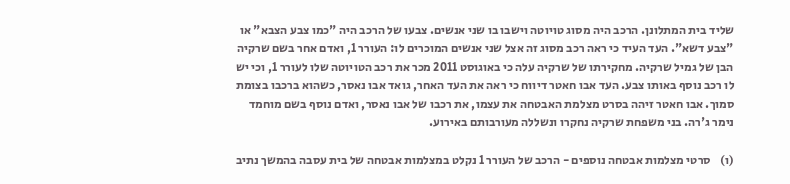שליד בית המתלונן. הרכב היה מסוג טויוטה וישבו בו שני אנשים. צבעו של הרכב היה "כמו צבע הצבא" או "צבע דשא". העד העיד כי ראה רכב מסוג זה אצל שני אנשים המוכרים לו: העורר 1, ואדם אחר בשם שרקיה הבן של גמיל שרקיה. מחקירתו של שרקיה עלה כי באוגוסט 2011 מכר את רכב הטויוטה שלו לעורר 1, וכי יש לו רכב נוסף באותו צבע. העד אבו חאטר דיווח כי ראה את העד האחר, גואד אבו נאסר, כשהוא ברכבו בצומת סמוך. אבו חאטר זיהה בסרט מצלמת האבטחה את עצמו, את רכבו של אבו נאסר, ואדם נוסף בשם מוחמד נימר ג'רה. בני משפחת שרקיה נחקרו ונשללה מעורבותם באירוע.

(ו)    סרטי מצלמות אבטחה נוספים - הרכב של העורר 1 נקלט במצלמות אבטחה של בית עסבה בהמשך נתיב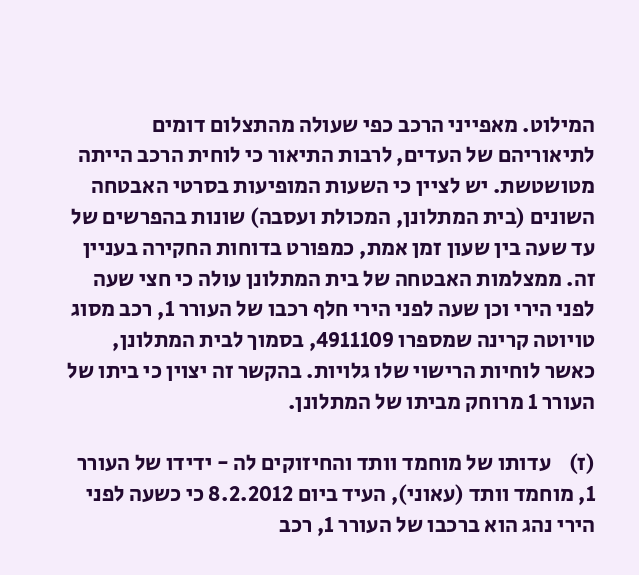המילוט. מאפייני הרכב כפי שעולה מהתצלום דומים לתיאוריהם של העדים, לרבות התיאור כי לוחית הרכב הייתה מטושטשת. יש לציין כי השעות המופיעות בסרטי האבטחה השונים (בית המתלונן, המכולת ועסבה) שונות בהפרשים של עד שעה בין שעון זמן אמת, כמפורט בדוחות החקירה בעניין זה. ממצלמות האבטחה של בית המתלונן עולה כי חצי שעה לפני הירי וכן שעה לפני הירי חלף רכבו של העורר 1, רכב מסוג טויוטה קרינה שמספרו 4911109, בסמוך לבית המתלונן, כאשר לוחיות הרישוי שלו גלויות. בהקשר זה יצוין כי ביתו של העורר 1 מרוחק מביתו של המתלונן.

(ז)    עדותו של מוחמד וותד והחיזוקים לה - ידידו של העורר 1, מוחמד וותד (עאוני), העיד ביום 8.2.2012 כי כשעה לפני הירי נהג הוא ברכבו של העורר 1, רכב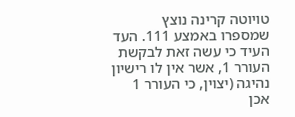טויוטה קרינה נוצץ שמספרו באמצע 111. העד העיד כי עשה זאת לבקשת העורר 1, אשר אין לו רישיון נהיגה (יצוין, כי העורר 1 אכן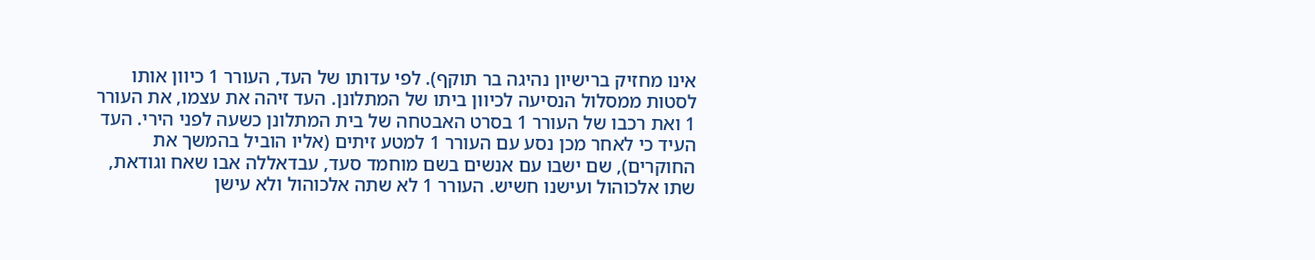אינו מחזיק ברישיון נהיגה בר תוקף). לפי עדותו של העד, העורר 1 כיוון אותו לסטות ממסלול הנסיעה לכיוון ביתו של המתלונן. העד זיהה את עצמו, את העורר 1 ואת רכבו של העורר 1 בסרט האבטחה של בית המתלונן כשעה לפני הירי. העד העיד כי לאחר מכן נסע עם העורר 1 למטע זיתים (אליו הוביל בהמשך את החוקרים), שם ישבו עם אנשים בשם מוחמד סעד, עבדאללה אבו שאח וגודאת, שתו אלכוהול ועישנו חשיש. העורר 1 לא שתה אלכוהול ולא עישן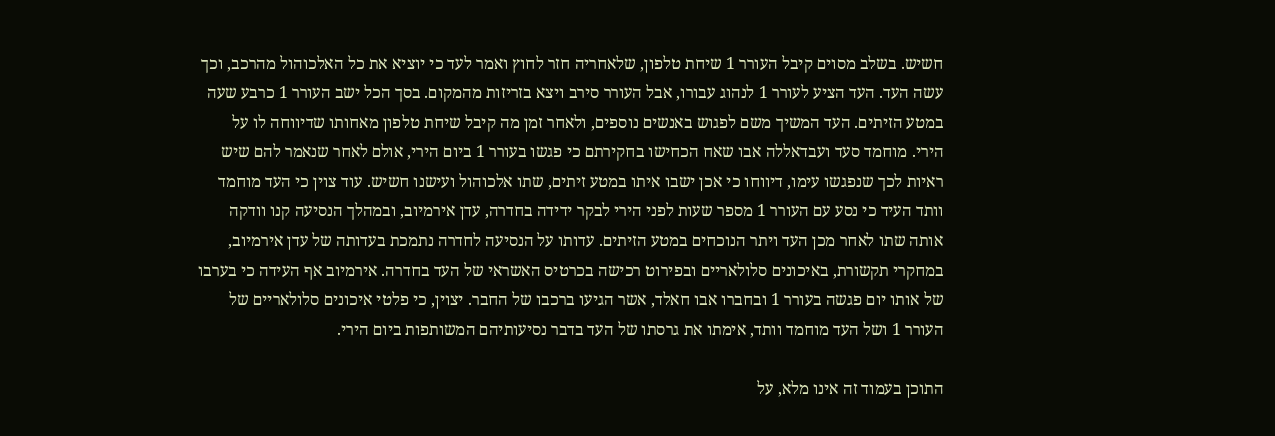חשיש. בשלב מסוים קיבל העורר 1 שיחת טלפון, שלאחריה חזר לחוץ ואמר לעד כי יוציא את כל האלכוהול מהרכב, וכך עשה העד. העד הציע לעורר 1 לנהוג עבורו, אבל העורר סירב ויצא בזריזות מהמקום. בסך הכל ישב העורר 1 כרבע שעה במטע הזיתים. העד המשיך משם לפגוש באנשים נוספים, ולאחר זמן מה קיבל שיחת טלפון מאחותו שדיווחה לו על הירי. מוחמד סעד ועבדאללה אבו שאח הכחישו בחקירתם כי פגשו בעורר 1 ביום הירי, אולם לאחר שנאמר להם שיש ראיות לכך שנפגשו עימו, דיווחו כי אכן ישבו איתו במטע זיתים, שתו אלכוהול ועישנו חשיש. עוד צוין כי העד מוחמד וותד העיד כי נסע עם העורר 1 מספר שעות לפני הירי לבקר ידידה בחדרה, עדן אירמיוב, ובמהלך הנסיעה קנו וודקה אותה שתו לאחר מכן העד ויתר הנוכחים במטע הזיתים. עדותו על הנסיעה לחדרה נתמכת בעדותה של עדן אירמיוב, במחקרי תקשורת, באיכונים סלולאריים ובפירוט רכישה בכרטיס האשראי של העד בחדרה. אירמיוב אף העידה כי בערבו של אותו יום פגשה בעורר 1 ובחברו אבו חאלד, אשר הגיעו ברכבו של החבר. יצוין, כי פלטי איכונים סלולאריים של העורר 1 ושל העד מוחמד וותד, אימתו את גרסתו של העד בדבר נסיעותיהם המשותפות ביום הירי.

התוכן בעמוד זה אינו מלא, על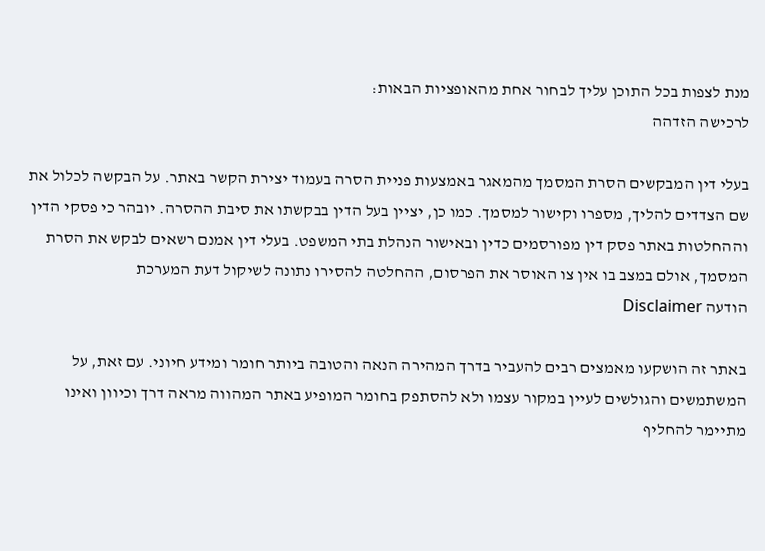מנת לצפות בכל התוכן עליך לבחור אחת מהאופציות הבאות:
לרכישה הזדהה

בעלי דין המבקשים הסרת המסמך מהמאגר באמצעות פניית הסרה בעמוד יצירת הקשר באתר. על הבקשה לכלול את שם הצדדים להליך, מספרו וקישור למסמך. כמו כן, יציין בעל הדין בבקשתו את סיבת ההסרה. יובהר כי פסקי הדין וההחלטות באתר פסק דין מפורסמים כדין ובאישור הנהלת בתי המשפט. בעלי דין אמנם רשאים לבקש את הסרת המסמך, אולם במצב בו אין צו האוסר את הפרסום, ההחלטה להסירו נתונה לשיקול דעת המערכת
הודעה Disclaimer

באתר זה הושקעו מאמצים רבים להעביר בדרך המהירה הנאה והטובה ביותר חומר ומידע חיוני. עם זאת, על המשתמשים והגולשים לעיין במקור עצמו ולא להסתפק בחומר המופיע באתר המהווה מראה דרך וכיוון ואינו מתיימר להחליף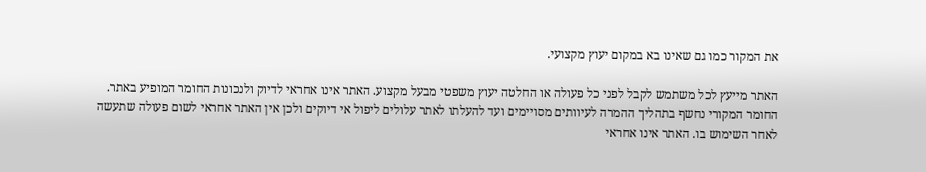את המקור כמו גם שאינו בא במקום יעוץ מקצועי.

האתר מייעץ לכל משתמש לקבל לפני כל פעולה או החלטה יעוץ משפטי מבעל מקצוע. האתר אינו אחראי לדיוק ולנכונות החומר המופיע באתר. החומר המקורי נחשף בתהליך ההמרה לעיוותים מסויימים ועד להעלתו לאתר עלולים ליפול אי דיוקים ולכן אין האתר אחראי לשום פעולה שתעשה לאחר השימוש בו. האתר אינו אחראי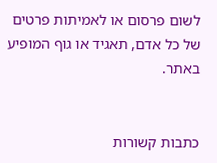לשום פרסום או לאמיתות פרטים של כל אדם, תאגיד או גוף המופיע באתר.


כתבות קשורות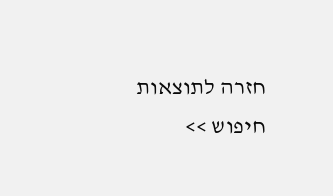חזרה לתוצאות חיפוש >>